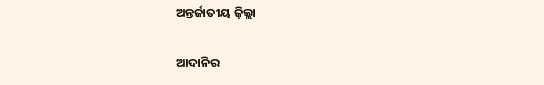ଅନ୍ତର୍ଜାତୀୟ ଜ଼ିଲ୍ଲା

ଆଦାନିର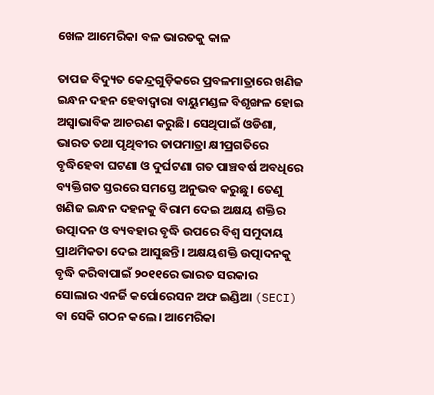ଖେଳ ଆମେରିକା ବଳ ଭାରତକୁ କାଳ

ତାପଜ ବିଦ୍ୟୁତ କେନ୍ଦ୍ରଗୁଡ଼ିକରେ ପ୍ରବଳମାତ୍ରାରେ ଖଣିଜ ଇନ୍ଧନ ଦହନ ହେବାଦ୍ଵାରା ବାୟୁମଣ୍ଡଳ ବିଶୃଙ୍ଖଳ ହୋଇ ଅସ୍ୱାଭାବିକ ଆଚରଣ କରୁଛି। ସେଥିପାଇଁ ଓଡିଶା, ଭାରତ ତଥା ପୃଥିବୀର ତାପମାତ୍ରା କ୍ଷୀପ୍ରଗତିରେ ବୃଦ୍ଧିହେବା ଘଟଣା ଓ ଦୁର୍ଘଟଣା ଗତ ପାଞ୍ଚବର୍ଷ ଅବଧିରେ ବ୍ୟକ୍ତିଗତ ସ୍ତରରେ ସମସ୍ତେ ଅନୁଭବ କରୁଛୁ। ତେଣୁ ଖଣିଜ ଇନ୍ଧନ ଦହନକୁ ବିରାମ ଦେଇ ଅକ୍ଷୟ ଶକ୍ତିର ଉତ୍ପାଦନ ଓ ବ୍ୟବହାର ବୃଦ୍ଧି ଉପରେ ବିଶ୍ଵ ସମୁଦାୟ ପ୍ରାଥମିକତା ଦେଇ ଆସୁଛନ୍ତି। ଅକ୍ଷୟଶକ୍ତି ଉତ୍ପାଦନକୁ ବୃଦ୍ଧି କରିବାପାଇଁ ୨୦୧୧ରେ ଭାରତ ସରକାର ସୋଲାର ଏନର୍ଜି କର୍ପୋରେସନ ଅଫ ଇଣ୍ଡିଆ (SECI) ବା ସେକି ଗଠନ କଲେ। ଆମେରିକା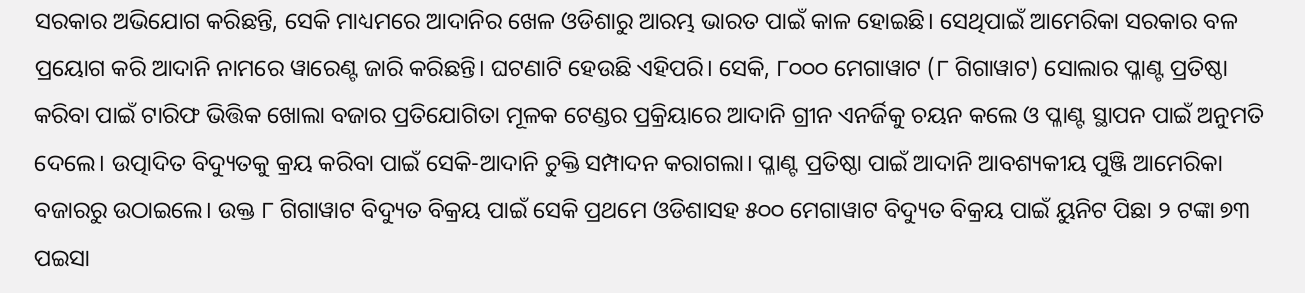ସରକାର ଅଭିଯୋଗ କରିଛନ୍ତି, ସେକି ମାଧ୍ୟମରେ ଆଦାନିର ଖେଳ ଓଡିଶାରୁ ଆରମ୍ଭ ଭାରତ ପାଇଁ କାଳ ହୋଇଛି। ସେଥିପାଇଁ ଆମେରିକା ସରକାର ବଳ ପ୍ରୟୋଗ କରି ଆଦାନି ନାମରେ ୱାରେଣ୍ଟ ଜାରି କରିଛନ୍ତି। ଘଟଣାଟି ହେଉଛି ଏହିପରି। ସେକି, ୮୦୦୦ ମେଗାୱାଟ (୮ ଗିଗାୱାଟ) ସୋଲାର ପ୍ଳାଣ୍ଟ ପ୍ରତିଷ୍ଠା କରିବା ପାଇଁ ଟାରିଫ ଭିତ୍ତିକ ଖୋଲା ବଜାର ପ୍ରତିଯୋଗିତା ମୂଳକ ଟେଣ୍ଡର ପ୍ରକ୍ରିୟାରେ ଆଦାନି ଗ୍ରୀନ ଏନର୍ଜିକୁ ଚୟନ କଲେ ଓ ପ୍ଳାଣ୍ଟ ସ୍ଥାପନ ପାଇଁ ଅନୁମତି ଦେଲେ। ଉତ୍ପାଦିତ ବିଦ୍ୟୁତକୁ କ୍ରୟ କରିବା ପାଇଁ ସେକି-ଆଦାନି ଚୁକ୍ତି ସମ୍ପାଦନ କରାଗଲା। ପ୍ଳାଣ୍ଟ ପ୍ରତିଷ୍ଠା ପାଇଁ ଆଦାନି ଆବଶ୍ୟକୀୟ ପୁଞ୍ଜି ଆମେରିକା ବଜାରରୁ ଉଠାଇଲେ। ଉକ୍ତ ୮ ଗିଗାୱାଟ ବିଦ୍ୟୁତ ବିକ୍ରୟ ପାଇଁ ସେକି ପ୍ରଥମେ ଓଡିଶାସହ ୫୦୦ ମେଗାୱାଟ ବିଦ୍ୟୁତ ବିକ୍ରୟ ପାଇଁ ୟୁନିଟ ପିଛା ୨ ଟଙ୍କା ୭୩ ପଇସା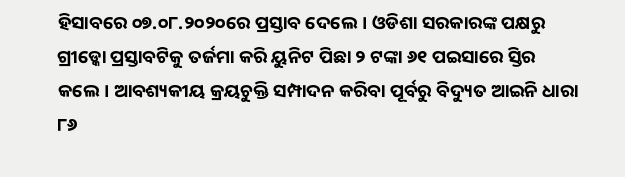ହିସାବରେ ୦୭.୦୮.୨୦୨୦ରେ ପ୍ରସ୍ତାବ ଦେଲେ। ଓଡିଶା ସରକାରଙ୍କ ପକ୍ଷରୁ ଗ୍ରୀଡ୍କୋ ପ୍ରସ୍ତାବଟିକୁ ତର୍ଜମା କରି ୟୁନିଟ ପିଛା ୨ ଟଙ୍କା ୬୧ ପଇସାରେ ସ୍ତିର କଲେ। ଆବଶ୍ୟକୀୟ କ୍ରୟଚୁକ୍ତି ସମ୍ପାଦନ କରିବା ପୂର୍ବରୁ ବିଦ୍ୟୁତ ଆଇନି ଧାରା ୮୬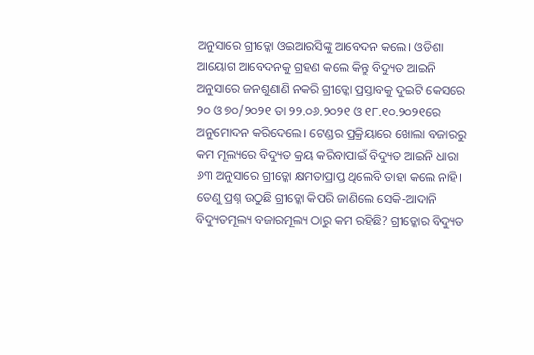ଅନୁସାରେ ଗ୍ରୀଡ୍କୋ ଓଇଆରସିଙ୍କୁ ଆବେଦନ କଲେ। ଓଡିଶା ଆୟୋଗ ଆବେଦନକୁ ଗ୍ରହଣ କଲେ କିନ୍ତୁ ବିଦ୍ୟୁତ ଆଇନି ଅନୁସାରେ ଜନଶୁଣାଣି ନକରି ଗ୍ରୀଡ୍କୋ ପ୍ରସ୍ତାବକୁ ଦୁଇଟି କେସରେ ୨୦ ଓ ୭୦/୨୦୨୧ ତା ୨୨.୦୬.୨୦୨୧ ଓ ୧୮.୧୦.୨୦୨୧ରେ ଅନୁମୋଦନ କରିଦେଲେ। ଟେଣ୍ଡର ପ୍ରକ୍ରିୟାରେ ଖୋଲା ବଜାରରୁ କମ ମୂଲ୍ୟରେ ବିଦ୍ୟୁତ କ୍ରୟ କରିବାପାଇଁ ବିଦ୍ୟୁତ ଆଇନି ଧାରା ୬୩ ଅନୁସାରେ ଗ୍ରୀଡ୍କୋ କ୍ଷମତାପ୍ରାପ୍ତ ଥିଲେବି ତାହା କଲେ ନାହି। ତେଣୁ ପ୍ରଶ୍ନ ଉଠୁଛି ଗ୍ରୀଡ୍କୋ କିପରି ଜାଣିଲେ ସେକି-ଆଦାନି ବିଦ୍ୟୁତମୂଲ୍ୟ ବଜାରମୂଲ୍ୟ ଠାରୁ କମ ରହିଛି? ଗ୍ରୀଡ୍କୋର ବିଦ୍ୟୁତ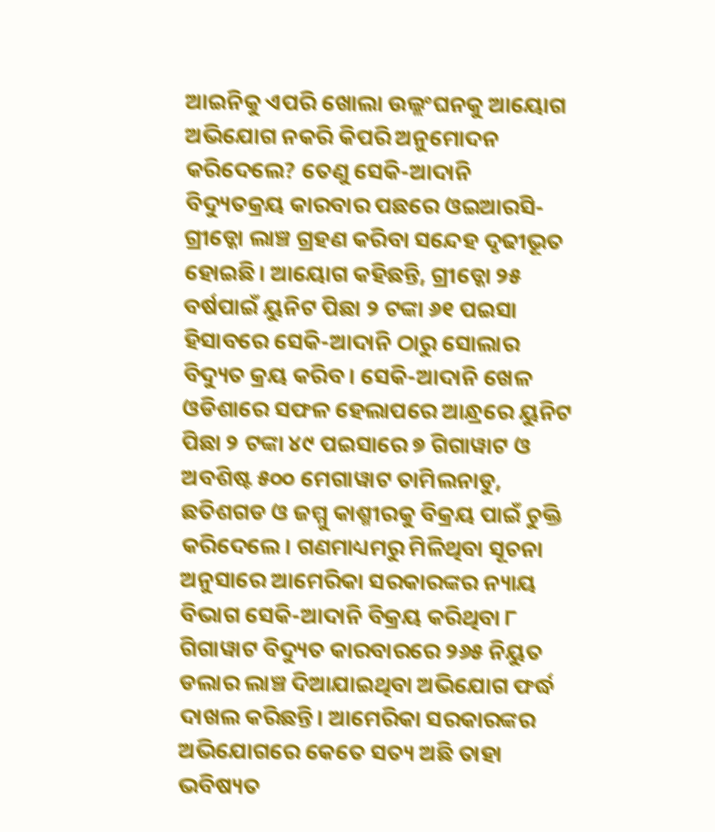ଆଇନିକୁ ଏପରି ଖୋଲା ଉଲ୍ଲଂଘନକୁ ଆୟୋଗ ଅଭିଯୋଗ ନକରି କିପରି ଅନୁମୋଦନ କରିଦେଲେ? ତେଣୁ ସେକି-ଆଦାନି ବିଦ୍ୟୁତକ୍ରୟ କାରବାର ପଛରେ ଓଇଆରସି-ଗ୍ରୀଡ୍କୋ ଲାଞ୍ଚ ଗ୍ରହଣ କରିବା ସନ୍ଦେହ ଦୃଢୀଭୂତ ହୋଇଛି। ଆୟୋଗ କହିଛନ୍ତି, ଗ୍ରୀଡ୍କୋ ୨୫ ବର୍ଷପାଇଁ ୟୁନିଟ ପିଛା ୨ ଟଙ୍କା ୬୧ ପଇସା ହିସାବରେ ସେକି-ଆଦାନି ଠାରୁ ସୋଲାର ବିଦ୍ୟୁତ କ୍ରୟ କରିବ। ସେକି-ଆଦାନି ଖେଳ ଓଡିଶାରେ ସଫଳ ହେଲାପରେ ଆନ୍ଧ୍ରରେ ୟୁନିଟ ପିଛା ୨ ଟଙ୍କା ୪୯ ପଇସାରେ ୭ ଗିଗାୱାଟ ଓ ଅବଶିଷ୍ଟ ୫୦୦ ମେଗାୱାଟ ତାମିଲନାଡୁ, ଛତିଶଗଡ ଓ ଜମ୍ମୁ କାଶ୍ମୀରକୁ ବିକ୍ରୟ ପାଇଁ ଚୁକ୍ତି କରିଦେଲେ। ଗଣମାଧ୍ୟମରୁ ମିଳିଥିବା ସୂଚନା ଅନୁସାରେ ଆମେରିକା ସରକାରଙ୍କର ନ୍ୟାୟ ବିଭାଗ ସେକି-ଆଦାନି ବିକ୍ରୟ କରିଥିବା ୮ ଗିଗାୱାଟ ବିଦ୍ୟୁତ କାରବାରରେ ୨୬୫ ନିୟୁତ ଡଲାର ଲାଞ୍ଚ ଦିଆଯାଇଥିବା ଅଭିଯୋଗ ଫର୍ଦ୍ଧ ଦାଖଲ କରିଛନ୍ତି। ଆମେରିକା ସରକାରଙ୍କର ଅଭିଯୋଗରେ କେତେ ସତ୍ୟ ଅଛି ତାହା ଭବିଷ୍ୟତ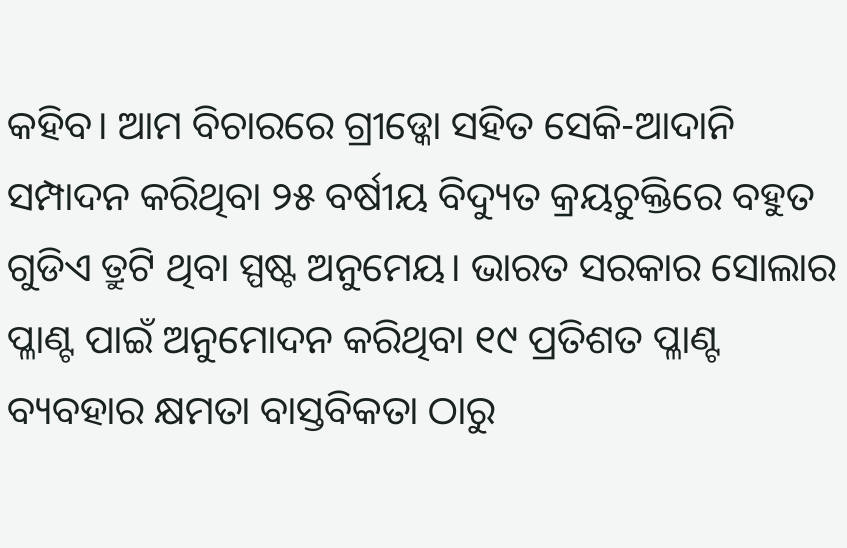କହିବ। ଆମ ବିଚାରରେ ଗ୍ରୀଡ୍କୋ ସହିତ ସେକି-ଆଦାନି ସମ୍ପାଦନ କରିଥିବା ୨୫ ବର୍ଷୀୟ ବିଦ୍ୟୁତ କ୍ରୟଚୁକ୍ତିରେ ବହୁତ ଗୁଡିଏ ତ୍ରୁଟି ଥିବା ସ୍ପଷ୍ଟ ଅନୁମେୟ। ଭାରତ ସରକାର ସୋଲାର ପ୍ଳାଣ୍ଟ ପାଇଁ ଅନୁମୋଦନ କରିଥିବା ୧୯ ପ୍ରତିଶତ ପ୍ଳାଣ୍ଟ ବ୍ୟବହାର କ୍ଷମତା ବାସ୍ତବିକତା ଠାରୁ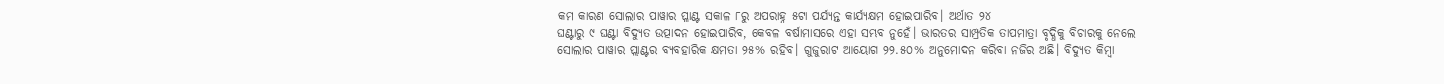କମ କାରଣ ସୋଲାର ପାୱାର ପ୍ଳାଣ୍ଟ ସକାଳ ୮ରୁ ଅପରାହ୍ନ ୫ଟା ପର୍ଯ୍ୟନ୍ତ କାର୍ଯ୍ୟକ୍ଷମ ହୋଇପାରିବ। ଅର୍ଥାତ ୨୪
ଘଣ୍ଟାରୁ ୯ ଘଣ୍ଟା ବିଦ୍ୟୁତ ଉତ୍ପାଦନ ହୋଇପାରିବ, କେବଳ ବର୍ଷାମାସରେ ଏହା ସମ୍ଭବ ନୁହେଁ। ଭାରତର ସାମ୍ପ୍ରତିକ ତାପମାତ୍ରା ବୃଦ୍ଧିକୁ ବିଚାରକୁ ନେଲେ ସୋଲାର ପାୱାର ପ୍ଲାଣ୍ଟର ବ୍ୟବହାରିକ କ୍ଷମତା ୨୫% ରହିବ। ଗୁଜୁରାଟ ଆୟୋଗ ୨୨.୫୦% ଅନୁମୋଦନ କରିବା ନଜିର ଅଛି। ବିଦ୍ୟୁତ କିମ୍ବା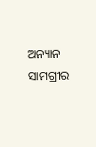ଅନ୍ୟାନ ସାମଗ୍ରୀର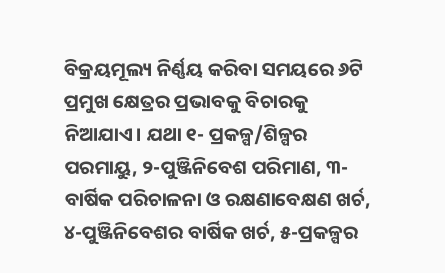ବିକ୍ରୟମୂଲ୍ୟ ନିର୍ଣ୍ଣୟ କରିବା ସମୟରେ ୬ଟି ପ୍ରମୁଖ କ୍ଷେତ୍ରର ପ୍ରଭାବକୁ ବିଚାରକୁ ନିଆଯାଏ। ଯଥା ୧- ପ୍ରକଳ୍ପ/ଶିଳ୍ପର ପରମାୟୁ, ୨-ପୁଞ୍ଜିନିବେଶ ପରିମାଣ, ୩-ବାର୍ଷିକ ପରିଚାଳନା ଓ ରକ୍ଷଣାବେକ୍ଷଣ ଖର୍ଚ, ୪-ପୁଞ୍ଜିନିବେଶର ବାର୍ଷିକ ଖର୍ଚ, ୫-ପ୍ରକଳ୍ପର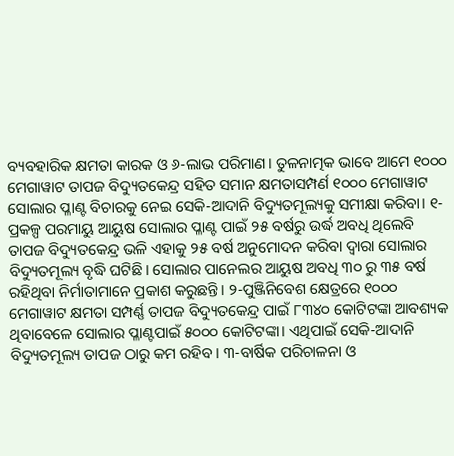ବ୍ୟବହାରିକ କ୍ଷମତା କାରକ ଓ ୬-ଲାଭ ପରିମାଣ। ତୁଳନାତ୍ମକ ଭାବେ ଆମେ ୧୦୦୦ ମେଗାୱାଟ ତାପଜ ବିଦ୍ୟୁତକେନ୍ଦ୍ର ସହିତ ସମାନ କ୍ଷମତାସମ୍ପର୍ଣ ୧୦୦୦ ମେଗାୱାଟ ସୋଲାର ପ୍ଳାଣ୍ଟ ବିଚାରକୁ ନେଇ ସେକି-ଆଦାନି ବିଦ୍ୟୁତମୂଲ୍ୟକୁ ସମୀକ୍ଷା କରିବା। ୧-ପ୍ରକଳ୍ପ ପରମାୟୁ ଆୟୁଷ ସୋଲାର ପ୍ଳାଣ୍ଟ ପାଇଁ ୨୫ ବର୍ଷରୁ ଉର୍ଦ୍ଧ ଅବଧି ଥିଲେବି ତାପଜ ବିଦ୍ୟୁତକେନ୍ଦ୍ର ଭଳି ଏହାକୁ ୨୫ ବର୍ଷ ଅନୁମୋଦନ କରିବା ଦ୍ଵାରା ସୋଲାର ବିଦ୍ୟୁତମୂଲ୍ୟ ବୃଦ୍ଧି ଘଟିଛି। ସୋଲାର ପାନେଲର ଆୟୁଷ ଅବଧି ୩୦ ରୁ ୩୫ ବର୍ଷ ରହିଥିବା ନିର୍ମାତାମାନେ ପ୍ରକାଶ କରୁଛନ୍ତି। ୨-ପୁଞ୍ଜିନିବେଶ କ୍ଷେତ୍ରରେ ୧୦୦୦ ମେଗାୱାଟ କ୍ଷମତା ସମ୍ପର୍ଣ୍ଣ ତାପଜ ବିଦ୍ୟୁତକେନ୍ଦ୍ର ପାଇଁ ୮୩୪୦ କୋଟିଟଙ୍କା ଆବଶ୍ୟକ ଥିବାବେଳେ ସୋଲାର ପ୍ଳାଣ୍ଟପାଇଁ ୫୦୦୦ କୋଟିଟଙ୍କା। ଏଥିପାଇଁ ସେକି-ଆଦାନି ବିଦ୍ୟୁତମୂଲ୍ୟ ତାପଜ ଠାରୁ କମ ରହିବ। ୩-ବାର୍ଷିକ ପରିଚାଳନା ଓ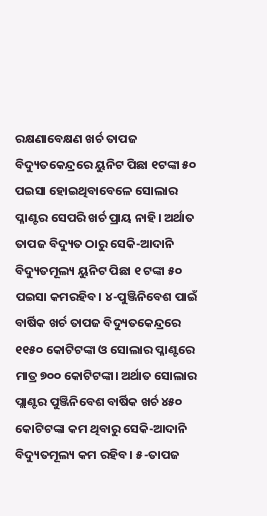ରକ୍ଷଣାବେକ୍ଷଣ ଖର୍ଚ ତାପଜ ବିଦ୍ୟୁତକେନ୍ଦ୍ରରେ ୟୁନିଟ ପିଛା ୧ଟଙ୍କା ୫୦ ପଇସା ହୋଇଥିବାବେଳେ ସୋଲାର ପ୍ଳାଣ୍ଟର ସେପରି ଖର୍ଚ ପ୍ରାୟ ନାହି। ଅର୍ଥାତ ତାପଜ ବିଦ୍ୟୁତ ଠାରୁ ସେକି-ଆଦାନି ବିଦ୍ୟୁତମୂଲ୍ୟ ୟୁନିଟ ପିଛା ୧ ଟଙ୍କା ୫୦ ପଇସା କମରହିବ। ୪-ପୁଞ୍ଜିନିବେଶ ପାଇଁ ବାର୍ଷିକ ଖର୍ଚ ତାପଜ ବିଦ୍ୟୁତକେନ୍ଦ୍ରରେ ୧୧୫୦ କୋଟିଟଙ୍କା ଓ ସୋଲାର ପ୍ଳାଣ୍ଟରେ ମାତ୍ର ୭୦୦ କୋଟିଟଙ୍କା। ଅର୍ଥାତ ସୋଲାର ପ୍ଲାଣ୍ଟର ପୁଞ୍ଜିନିବେଶ ବାର୍ଷିକ ଖର୍ଚ ୪୫୦ କୋଟିଟଙ୍କା କମ ଥିବାରୁ ସେକି-ଆଦାନି ବିଦ୍ୟୁତମୂଲ୍ୟ କମ ରହିବ। ୫-ତାପଜ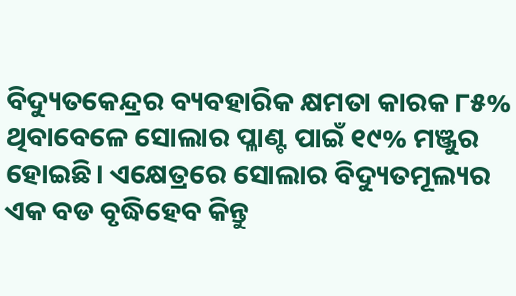ବିଦ୍ୟୁତକେନ୍ଦ୍ରର ବ୍ୟବହାରିକ କ୍ଷମତା କାରକ ୮୫% ଥିବାବେଳେ ସୋଲାର ପ୍ଳାଣ୍ଟ ପାଇଁ ୧୯% ମଞ୍ଜୁର ହୋଇଛି। ଏକ୍ଷେତ୍ରରେ ସୋଲାର ବିଦ୍ୟୁତମୂଲ୍ୟର ଏକ ବଡ ବୃଦ୍ଧିହେବ କିନ୍ତୁ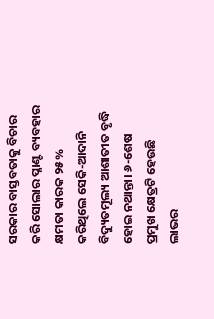ସରକାର ବାସ୍ତବତାକୁ ବିଚାର କରି ସୋଲାର ପ୍ଳାଣ୍ଟ ବ୍ୟବହାର କ୍ଷମତା କାରକ ୨୫% କରିଥିଲେ ସେକି-ଆଦାନି ବିଦ୍ୟୁତମୂଲ୍ୟ ଆଶାତୀତ ବୃଦ୍ଧି ହୋଇ ନଥାନ୍ତା। ୬-ଶେଷ ପ୍ରମୁଖ କ୍ଷେତ୍ରଟି ହେଉଛି ଲାଭର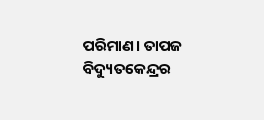ପରିମାଣ। ତାପଜ ବିଦ୍ୟୁତକେନ୍ଦ୍ରର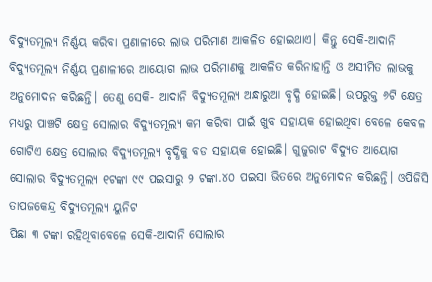ବିଦ୍ୟୁତମୂଲ୍ୟ ନିର୍ଣ୍ଣୟ କରିବା ପ୍ରଣାଳୀରେ ଲାଭ ପରିମାଣ ଆକଳିତ ହୋଇଥାଏ। କିନ୍ତୁ ସେକି-ଆଦାନି ବିଦ୍ୟୁତମୂଲ୍ୟ ନିର୍ଣ୍ଣୟ ପ୍ରଣାଳୀରେ ଆୟୋଗ ଲାଭ ପରିମାଣକୁ ଆକଳିତ କରିନାହାନ୍ତି ଓ ଅସୀମିତ ଲାଭକୁ ଅନୁମୋଦନ କରିଛନ୍ତି। ତେଣୁ ସେକି- ଆଦାନି ବିଦ୍ୟୁତମୂଲ୍ୟ ଅନ୍ଧାରୁଆ ବୃଦ୍ଧି ହୋଇଛି। ଉପରୁକ୍ତ ୬ଟି କ୍ଷେତ୍ର ମଧ୍ୟରୁ ପାଞ୍ଚଟି କ୍ଷେତ୍ର ସୋଲାର ବିଦ୍ୟୁତମୂଲ୍ୟ କମ କରିବା ପାଇଁ ଖୁବ ସହାୟକ ହୋଇଥିବା ବେଳେ କେବଳ ଗୋଟିଏ କ୍ଷେତ୍ର ସୋଲାର ବିଦ୍ୟୁତମୂଲ୍ୟ ବୃଦ୍ଧିକୁ ବଡ ସହାୟକ ହୋଇଛି। ଗୁଜୁରାଟ ବିଦ୍ୟୁତ ଆୟୋଗ ସୋଲାର ବିଦ୍ୟୁତମୂଲ୍ୟ ୧ଟଙ୍କା ୯୯ ପଇସାରୁ ୨ ଟଙ୍କା.୪୦ ପଇସା ଭିତରେ ଅନୁମୋଦନ କରିଛନ୍ତି। ଓପିଜିସି ତାପଜକେନ୍ଦ୍ର ବିଦ୍ୟୁତମୂଲ୍ୟ ୟୁନିଟ
ପିଛା ୩ ଟଙ୍କା ରହିଥିବାବେଳେ ସେକି-ଆଦାନି ସୋଲାର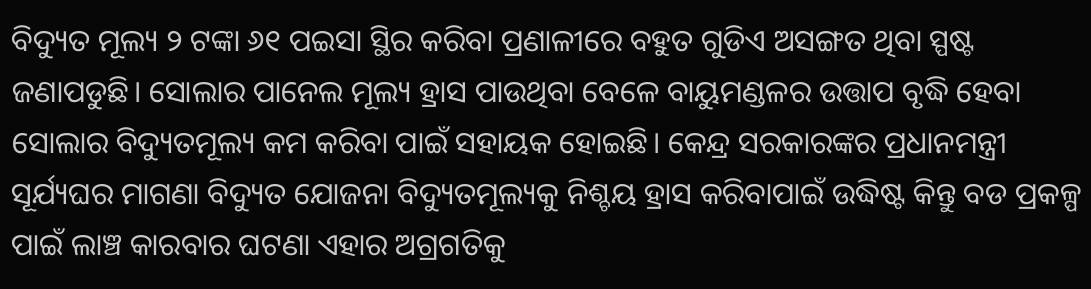ବିଦ୍ୟୁତ ମୂଲ୍ୟ ୨ ଟଙ୍କା ୬୧ ପଇସା ସ୍ଥିର କରିବା ପ୍ରଣାଳୀରେ ବହୁତ ଗୁଡିଏ ଅସଙ୍ଗତ ଥିବା ସ୍ପଷ୍ଟ ଜଣାପଡୁଛି। ସୋଲାର ପାନେଲ ମୂଲ୍ୟ ହ୍ରାସ ପାଉଥିବା ବେଳେ ବାୟୁମଣ୍ଡଳର ଉତ୍ତାପ ବୃଦ୍ଧି ହେବା ସୋଲାର ବିଦ୍ୟୁତମୂଲ୍ୟ କମ କରିବା ପାଇଁ ସହାୟକ ହୋଇଛି। କେନ୍ଦ୍ର ସରକାରଙ୍କର ପ୍ରଧାନମନ୍ତ୍ରୀ ସୂର୍ଯ୍ୟଘର ମାଗଣା ବିଦ୍ୟୁତ ଯୋଜନା ବିଦ୍ୟୁତମୂଲ୍ୟକୁ ନିଶ୍ଚୟ ହ୍ରାସ କରିବାପାଇଁ ଉଦ୍ଧିଷ୍ଟ କିନ୍ତୁ ବଡ ପ୍ରକଳ୍ପ ପାଇଁ ଲାଞ୍ଚ କାରବାର ଘଟଣା ଏହାର ଅଗ୍ରଗତିକୁ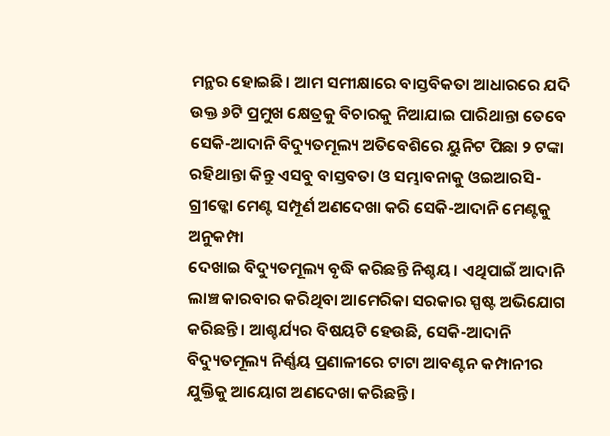ମନ୍ଥର ହୋଇଛି। ଆମ ସମୀକ୍ଷାରେ ବାସ୍ତବିକତା ଆଧାରରେ ଯଦି ଉକ୍ତ ୬ଟି ପ୍ରମୁଖ କ୍ଷେତ୍ରକୁ ବିଚାରକୁ ନିଆଯାଇ ପାରିଥାନ୍ତା ତେବେ ସେକି-ଆଦାନି ବିଦ୍ୟୁତମୂଲ୍ୟ ଅତିବେଶିରେ ୟୁନିଟ ପିଛା ୨ ଟଙ୍କା ରହିଥାନ୍ତା କିନ୍ତୁ ଏସବୁ ବାସ୍ତବତା ଓ ସମ୍ଭାବନାକୁ ଓଇଆରସି-ଗ୍ରୀଡ୍କୋ ମେଣ୍ଟ ସମ୍ପୂର୍ଣ ଅଣଦେଖା କରି ସେକି-ଆଦାନି ମେଣ୍ଟକୁ ଅନୁକମ୍ପା
ଦେଖାଇ ବିଦ୍ୟୁତମୂଲ୍ୟ ବୃଦ୍ଧି କରିଛନ୍ତି ନିଶ୍ଚୟ। ଏଥିପାଇଁ ଆଦାନି ଲାଞ୍ଚ କାରବାର କରିଥିବା ଆମେରିକା ସରକାର ସ୍ପଷ୍ଟ ଅଭିଯୋଗ କରିଛନ୍ତି। ଆଶ୍ଚର୍ଯ୍ୟର ବିଷୟଟି ହେଉଛି, ସେକି-ଆଦାନି ବିଦ୍ୟୁତମୂଲ୍ୟ ନିର୍ଣ୍ଣୟ ପ୍ରଣାଳୀରେ ଟାଟା ଆବଣ୍ଟନ କମ୍ପାନୀର ଯୁକ୍ତିକୁ ଆୟୋଗ ଅଣଦେଖା କରିଛନ୍ତି।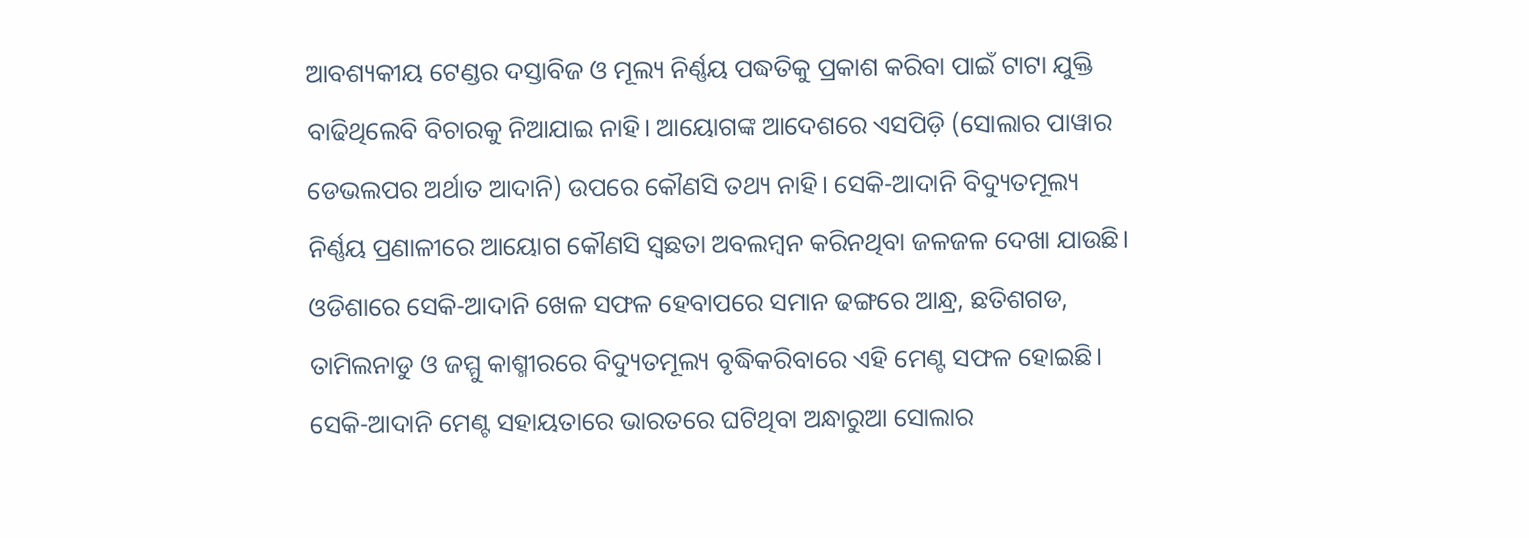ଆବଶ୍ୟକୀୟ ଟେଣ୍ଡର ଦସ୍ତାବିଜ ଓ ମୂଲ୍ୟ ନିର୍ଣ୍ଣୟ ପଦ୍ଧତିକୁ ପ୍ରକାଶ କରିବା ପାଇଁ ଟାଟା ଯୁକ୍ତି ବାଢିଥିଲେବି ବିଚାରକୁ ନିଆଯାଇ ନାହି। ଆୟୋଗଙ୍କ ଆଦେଶରେ ଏସପିଡ଼ି (ସୋଲାର ପାୱାର ଡେଭଲପର ଅର୍ଥାତ ଆଦାନି) ଉପରେ କୌଣସି ତଥ୍ୟ ନାହି। ସେକି-ଆଦାନି ବିଦ୍ୟୁତମୂଲ୍ୟ ନିର୍ଣ୍ଣୟ ପ୍ରଣାଳୀରେ ଆୟୋଗ କୌଣସି ସ୍ଵଛତା ଅବଲମ୍ବନ କରିନଥିବା ଜଳଜଳ ଦେଖା ଯାଉଛି। ଓଡିଶାରେ ସେକି-ଆଦାନି ଖେଳ ସଫଳ ହେବାପରେ ସମାନ ଢଙ୍ଗରେ ଆନ୍ଧ୍ର, ଛତିଶଗଡ, ତାମିଲନାଡୁ ଓ ଜମ୍ମୁ କାଶ୍ମୀରରେ ବିଦ୍ୟୁତମୂଲ୍ୟ ବୃଦ୍ଧିକରିବାରେ ଏହି ମେଣ୍ଟ ସଫଳ ହୋଇଛି। ସେକି-ଆଦାନି ମେଣ୍ଟ ସହାୟତାରେ ଭାରତରେ ଘଟିଥିବା ଅନ୍ଧାରୁଆ ସୋଲାର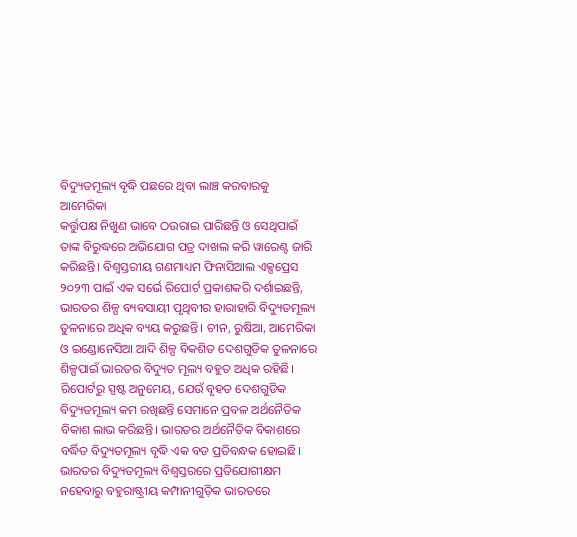ବିଦ୍ୟୁତମୂଲ୍ୟ ବୃଦ୍ଧି ପଛରେ ଥିବା ଲାଞ୍ଚ କରବାରକୁ ଆମେରିକା
କର୍ତ୍ତୁପକ୍ଷ ନିଖୁଣ ଭାବେ ଠଉରାଇ ପାରିଛନ୍ତି ଓ ସେଥିପାଇଁ ତାଙ୍କ ବିରୁଦ୍ଧରେ ଅଭିଯୋଗ ପତ୍ର ଦାଖଲ କରି ୱାରେଣ୍ଟ ଜାରି କରିଛନ୍ତି। ବିଶ୍ଵସ୍ତରୀୟ ଗଣମାଧ୍ୟମ ଫିନାସିଆଲ ଏକ୍ସପ୍ରେସ ୨୦୨୩ ପାଇଁ ଏକ ସର୍ଭେ ରିପୋର୍ଟ ପ୍ରକାଶକରି ଦର୍ଶାଇଛନ୍ତି, ଭାରତର ଶିଳ୍ପ ବ୍ୟବସାୟୀ ପୃଥିବୀର ହାରାହାରି ବିଦ୍ୟୁତମୂଲ୍ୟ ତୁଳନାରେ ଅଧିକ ବ୍ୟୟ କରୁଛନ୍ତି। ଚୀନ, ରୁଷିଆ, ଆମେରିକା ଓ ଇଣ୍ଡୋନେସିଆ ଆଦି ଶିଳ୍ପ ବିକଶିତ ଦେଶଗୁଡିକ ତୁଳନାରେ ଶିଳ୍ପପାଇଁ ଭାରତର ବିଦ୍ୟୁତ ମୂଲ୍ୟ ବହୁତ ଅଧିକ ରହିଛି। ରିପୋର୍ଟରୁ ସ୍ପଷ୍ଟ ଅନୁମେୟ, ଯେଉଁ ବୃହତ ଦେଶଗୁଡିକ ବିଦ୍ୟୁତମୂଲ୍ୟ କମ ରଖିଛନ୍ତି ସେମାନେ ପ୍ରବଳ ଅର୍ଥନୈତିକ ବିକାଶ ଲାଭ କରିଛନ୍ତି। ଭାରତର ଅର୍ଥନୈତିକ ବିକାଶରେ ବର୍ଦ୍ଧିତ ବିଦ୍ୟୁତମୂଲ୍ୟ ବୃଦ୍ଧି ଏକ ବଡ ପ୍ରତିବନ୍ଧକ ହୋଇଛି। ଭାରତର ବିଦ୍ୟୁତମୂଲ୍ୟ ବିଶ୍ୱସ୍ତରରେ ପ୍ରତିଯୋଗୀକ୍ଷମ ନହେବାରୁ ବହୁରାଷ୍ଟ୍ରୀୟ କମ୍ପାନୀଗୁଡ଼ିକ ଭାରତରେ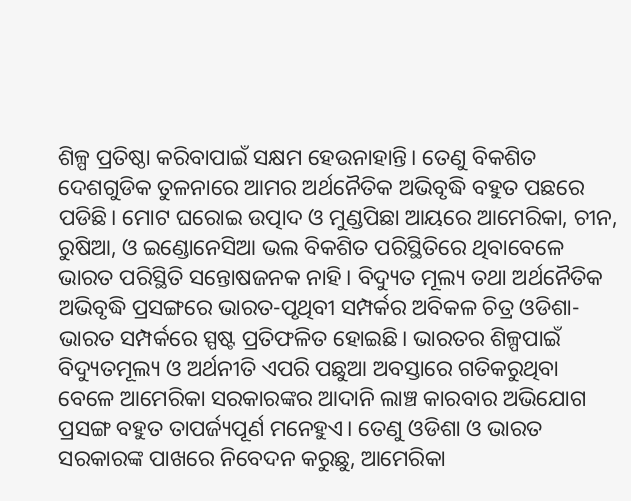ଶିଳ୍ପ ପ୍ରତିଷ୍ଠା କରିବାପାଇଁ ସକ୍ଷମ ହେଉନାହାନ୍ତି। ତେଣୁ ବିକଶିତ ଦେଶଗୁଡିକ ତୁଳନାରେ ଆମର ଅର୍ଥନୈତିକ ଅଭିବୃଦ୍ଧି ବହୁତ ପଛରେ ପଡିଛି। ମୋଟ ଘରୋଇ ଉତ୍ପାଦ ଓ ମୁଣ୍ଡପିଛା ଆୟରେ ଆମେରିକା, ଚୀନ, ରୁଷିଆ, ଓ ଇଣ୍ଡୋନେସିଆ ଭଲ ବିକଶିତ ପରିସ୍ଥିତିରେ ଥିବାବେଳେ ଭାରତ ପରିସ୍ଥିତି ସନ୍ତୋଷଜନକ ନାହି। ବିଦ୍ୟୁତ ମୂଲ୍ୟ ତଥା ଅର୍ଥନୈତିକ ଅଭିବୃଦ୍ଧି ପ୍ରସଙ୍ଗରେ ଭାରତ-ପୃଥିବୀ ସମ୍ପର୍କର ଅବିକଳ ଚିତ୍ର ଓଡିଶା-ଭାରତ ସମ୍ପର୍କରେ ସ୍ପଷ୍ଟ ପ୍ରତିଫଳିତ ହୋଇଛି। ଭାରତର ଶିଳ୍ପପାଇଁ ବିଦ୍ୟୁତମୂଲ୍ୟ ଓ ଅର୍ଥନୀତି ଏପରି ପଛୁଆ ଅବସ୍ତାରେ ଗତିକରୁଥିବା ବେଳେ ଆମେରିକା ସରକାରଙ୍କର ଆଦାନି ଲାଞ୍ଚ କାରବାର ଅଭିଯୋଗ ପ୍ରସଙ୍ଗ ବହୁତ ତାପର୍ଜ୍ୟପୂର୍ଣ ମନେହୁଏ। ତେଣୁ ଓଡିଶା ଓ ଭାରତ ସରକାରଙ୍କ ପାଖରେ ନିବେଦନ କରୁଛୁ, ଆମେରିକା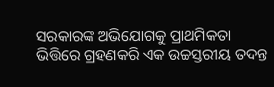ସରକାରଙ୍କ ଅଭିଯୋଗକୁ ପ୍ରାଥମିକତା ଭିତ୍ତିରେ ଗ୍ରହଣକରି ଏକ ଉଚ୍ଚସ୍ତରୀୟ ତଦନ୍ତ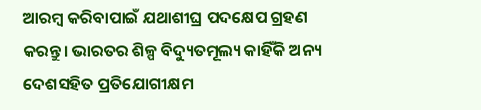ଆରମ୍ବ କରିବାପାଇଁ ଯଥାଶୀଘ୍ର ପଦକ୍ଷେପ ଗ୍ରହଣ କରନ୍ତୁ। ଭାରତର ଶିଳ୍ପ ବିଦ୍ୟୁତମୂଲ୍ୟ କାହିଁକି ଅନ୍ୟ ଦେଶସହିତ ପ୍ରତିଯୋଗୀକ୍ଷମ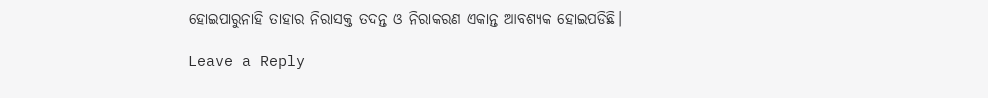ହୋଇପାରୁନାହି ତାହାର ନିରାସକ୍ତ ତଦନ୍ତ ଓ ନିରାକରଣ ଏକାନ୍ତ ଆବଶ୍ୟକ ହୋଇପଡିଛି।

Leave a Reply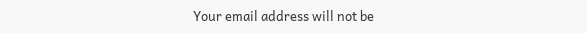Your email address will not be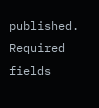published. Required fields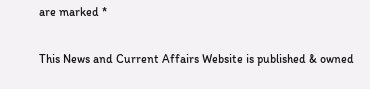are marked *

This News and Current Affairs Website is published & owned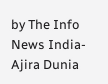by The Info News India-Ajira Dunia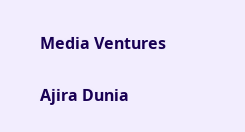Media Ventures

Ajira Dunia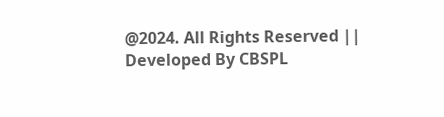@2024. All Rights Reserved || Developed By CBSPL